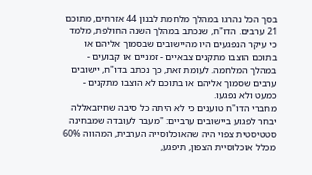בסך הכל נהרגו במהלך מלחמת לבנון 44 אזרחים, מתוכם 21 ערבים. הדו"ח, שנכתב במהלך השנה החולפת, מלמד כי עיקר הנפגעים היו מהיישובים שבסמוך אליהם או בתוכם הוצבו מתקנים צבאיים - זמניים או קבועים - במהלך המלחמה. לעומת זאת, כך נכתב בדו"ח, יישובים ערבים שסמוך אליהם או בתוכם לא הוצבו מתקנים - כמעט ולא נפגעו.
מחברי הדו"ח טוענים כי לא היתה כל סיבה שחיזבאללה יבחר לפגוע ביישובים ערביים: "מעבר לעובדה שמבחינה סטטיסטית צפוי היה שהאוכלוסייה הערבית, המהווה 60% מכלל אוכלוסיית הצפון, תיפגע,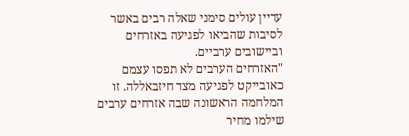עדיין עולים סימני שאלה רבים באשר לסיבות שהביאו לפגיעה באזרחים וביישובים ערביים.
"האזרחים הערבים לא תפסו עצמם כאובייקט לפגיעה מצד חיזבאללה. זו המלחמה הראשונה שבה אזרחים ערבים שילמו מחיר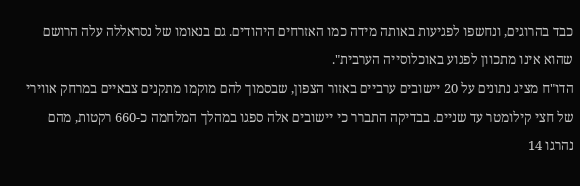כבד בהרוגים, ונחשפו לפגיעות באותה מידה כמו האזרחים היהודים. גם בנאומו של נסראללה עלה הרושם שהוא אינו מתכוון לפגוע באוכלוסייה הערבית".
הדו"ח מציג נתונים על 20 יישובים ערביים באזור הצפון, שבסמוך להם מוקמו מתקנים צבאיים במרחק אווירי של חצי קילומטר עד שניים. בבדיקה התברר כי יישובים אלה ספגו במהלך המלחמה כ-660 רקטות, מהם נהרגו 14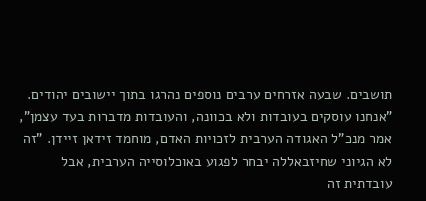תושבים. שבעה אזרחים ערבים נוספים נהרגו בתוך יישובים יהודים.
"אנחנו עוסקים בעובדות ולא בכוונה, והעובדות מדברות בעד עצמן", אמר מנכ"ל האגודה הערבית לזכויות האדם, מוחמד זידאן זיידן. "זה לא הגיוני שחיזבאללה יבחר לפגוע באוכלוסייה הערבית, אבל עובדתית זה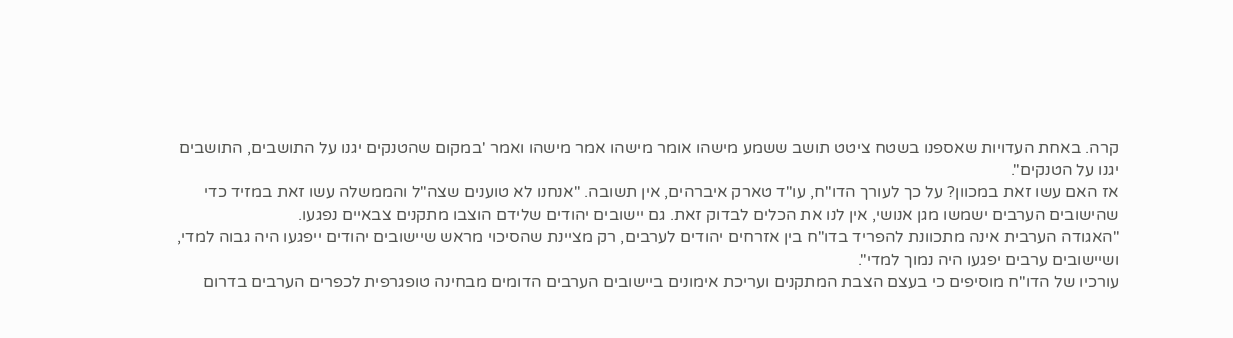קרה. באחת העדויות שאספנו בשטח ציטט תושב ששמע מישהו אומר מישהו אמר מישהו ואמר 'במקום שהטנקים יגנו על התושבים, התושבים יגנו על הטנקים".
אז האם עשו זאת במכוון? על כך לעורך הדו"ח, עו"ד טארק איברהים, אין תשובה. "אנחנו לא טוענים שצה"ל והממשלה עשו זאת במזיד כדי שהישובים הערבים ישמשו מגן אנושי, אין לנו את הכלים לבדוק זאת. גם יישובים יהודים שלידם הוצבו מתקנים צבאיים נפגעו.
"האגודה הערבית אינה מתכוונת להפריד בדו"ח בין אזרחים יהודים לערבים, רק מציינת שהסיכוי מראש שיישובים יהודים ייפגעו היה גבוה למדי, ושיישובים ערבים יפגעו היה נמוך למדי".
עורכיו של הדו"ח מוסיפים כי בעצם הצבת המתקנים ועריכת אימונים ביישובים הערבים הדומים מבחינה טופגרפית לכפרים הערבים בדרום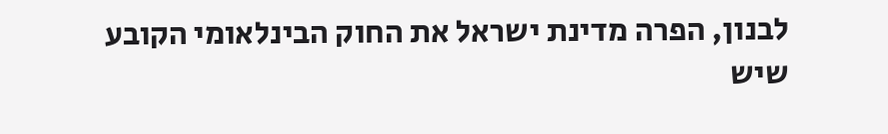לבנון, הפרה מדינת ישראל את החוק הבינלאומי הקובע שיש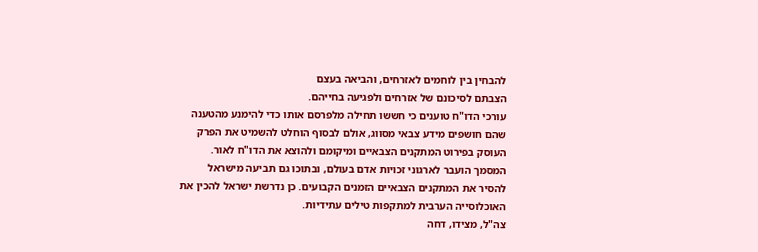להבחין בין לוחמים לאזרחים, והביאה בעצם
הצבתם לסיכונם של אזרחים ולפגיעה בחייהם.
עורכי הדו"ח טוענים כי חששו תחילה מלפרסם אותו כדי להימנע מהטענה שהם חושפים מידע צבאי מסווג, אולם לבסוף הוחלט להשמיט את הפרק העוסק בפירוט המתקנים הצבאיים ומיקומם ולהוצא את הדו"ח לאור. המסמך הועבר לארגוני זכויות אדם בעולם, ובתוכו גם תביעה מישראל להסיר את המתקנים הצבאיים הזמנים הקבועים. כן נדרשת ישראל להכין את האוכלוסייה הערבית למתקפות טילים עתידיות.
צה"ל, מצידו, דחה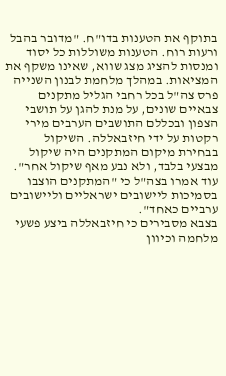בתוקף את הטענות בדו"ח. "מדובר בהבל ורעות רוח. הטענות משוללות כל יסוד ומנסות להציג מצג שווא, שאינו משקף את המציאות. במהלך מלחמת לבנון השנייה פרס צה"ל בכל רחבי הגליל מתקנים צבאיים שונים, על מנת להגן על תושבי הצפון ובכללם התושבים הערבים מירי רקטות על ידי חיזבאללה. השיקול בבחירת מיקום המתקנים היה שיקול מבצעי בלבד, ולא נבע מאף שיקול אחר". עוד אמרו בצה"ל כי "המתקנים הוצבו בסמיכות ליישובים ישראליים וליישובים ערביים כאחד".
בצבא מסבירים כי חיזבאללה ביצע פשעי מלחמה וכיוון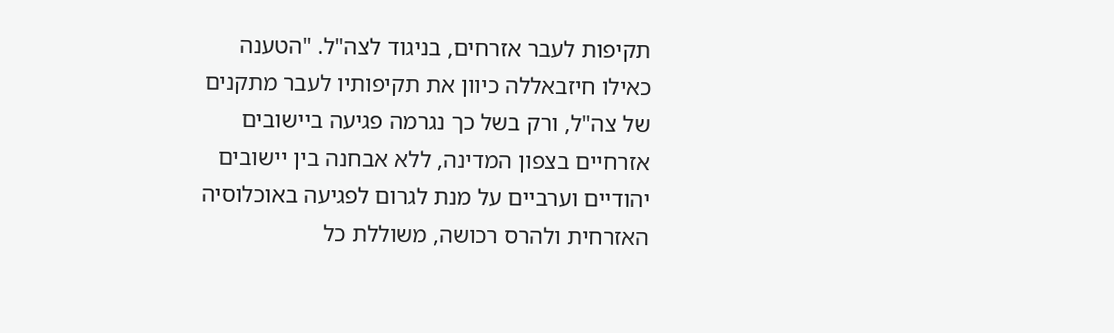תקיפות לעבר אזרחים, בניגוד לצה"ל. "הטענה כאילו חיזבאללה כיוון את תקיפותיו לעבר מתקנים של צה"ל, ורק בשל כך נגרמה פגיעה ביישובים אזרחיים בצפון המדינה, ללא אבחנה בין יישובים יהודיים וערביים על מנת לגרום לפגיעה באוכלוסיה האזרחית ולהרס רכושה, משוללת כל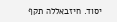יסוד. חיזבאללה תקף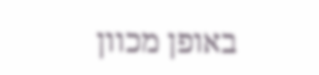באופן מכוון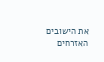את הישובים האזרחים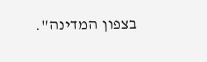בצפון המדינה".